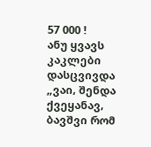57 000 !
ანუ ყვავს კაკლები დასცვივდა
„ვაი, შენდა ქვეყანავ, ბავშვი რომ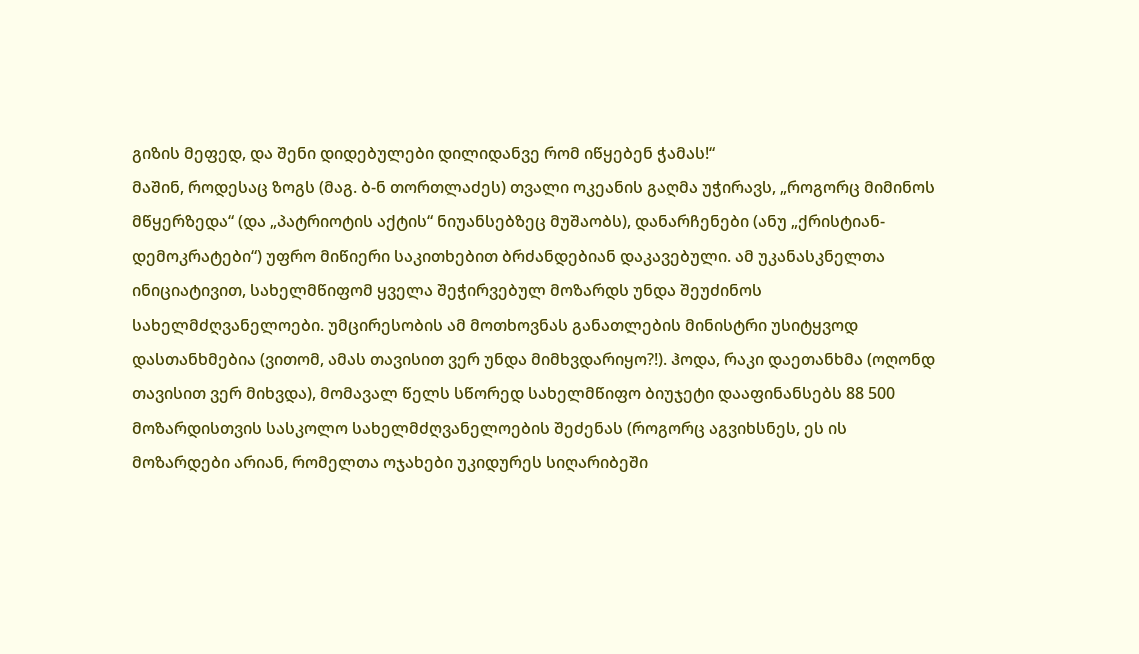გიზის მეფედ, და შენი დიდებულები დილიდანვე რომ იწყებენ ჭამას!“
მაშინ, როდესაც ზოგს (მაგ. ბ-ნ თორთლაძეს) თვალი ოკეანის გაღმა უჭირავს, „როგორც მიმინოს მწყერზედა“ (და „პატრიოტის აქტის“ ნიუანსებზეც მუშაობს), დანარჩენები (ანუ „ქრისტიან-დემოკრატები“) უფრო მიწიერი საკითხებით ბრძანდებიან დაკავებული. ამ უკანასკნელთა ინიციატივით, სახელმწიფომ ყველა შეჭირვებულ მოზარდს უნდა შეუძინოს სახელმძღვანელოები. უმცირესობის ამ მოთხოვნას განათლების მინისტრი უსიტყვოდ დასთანხმებია (ვითომ, ამას თავისით ვერ უნდა მიმხვდარიყო?!). ჰოდა, რაკი დაეთანხმა (ოღონდ თავისით ვერ მიხვდა), მომავალ წელს სწორედ სახელმწიფო ბიუჯეტი დააფინანსებს 88 500 მოზარდისთვის სასკოლო სახელმძღვანელოების შეძენას (როგორც აგვიხსნეს, ეს ის მოზარდები არიან, რომელთა ოჯახები უკიდურეს სიღარიბეში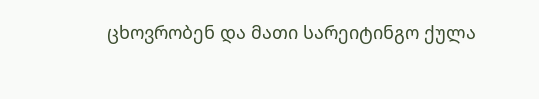ცხოვრობენ და მათი სარეიტინგო ქულა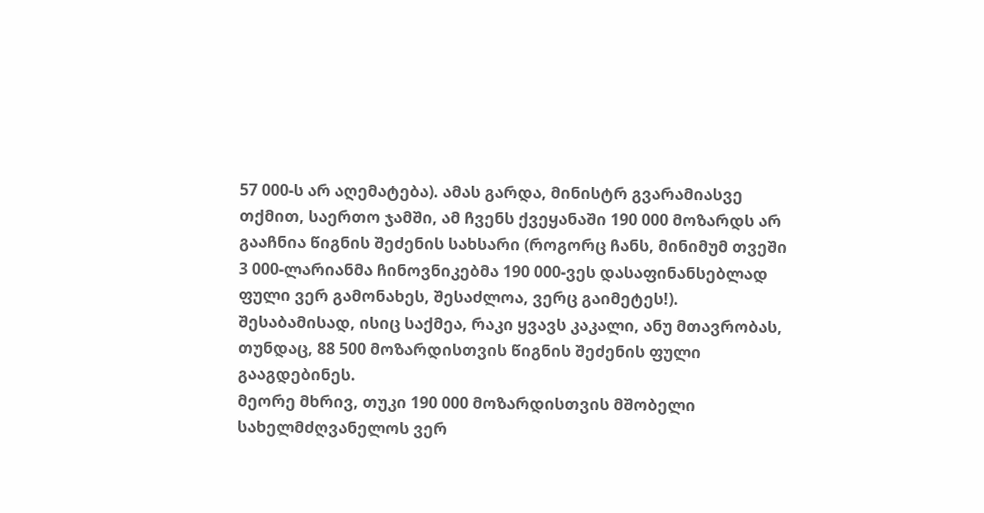57 000-ს არ აღემატება). ამას გარდა, მინისტრ გვარამიასვე თქმით, საერთო ჯამში, ამ ჩვენს ქვეყანაში 190 000 მოზარდს არ გააჩნია წიგნის შეძენის სახსარი (როგორც ჩანს, მინიმუმ თვეში 3 000-ლარიანმა ჩინოვნიკებმა 190 000-ვეს დასაფინანსებლად ფული ვერ გამონახეს, შესაძლოა, ვერც გაიმეტეს!). შესაბამისად, ისიც საქმეა, რაკი ყვავს კაკალი, ანუ მთავრობას, თუნდაც, 88 500 მოზარდისთვის წიგნის შეძენის ფული გააგდებინეს.
მეორე მხრივ, თუკი 190 000 მოზარდისთვის მშობელი სახელმძღვანელოს ვერ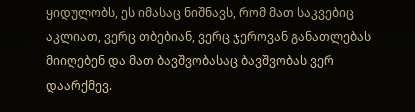ყიდულობს, ეს იმასაც ნიშნავს, რომ მათ საკვებიც აკლიათ, ვერც თბებიან, ვერც ჯეროვან განათლებას მიიღებენ და მათ ბავშვობასაც ბავშვობას ვერ დაარქმევ.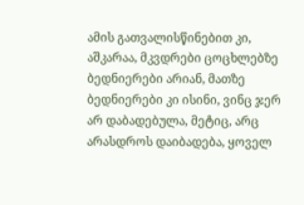ამის გათვალისწინებით კი, აშკარაა, მკვდრები ცოცხლებზე ბედნიერები არიან, მათზე ბედნიერები კი ისინი, ვინც ჯერ არ დაბადებულა, მეტიც, არც არასდროს დაიბადება, ყოველ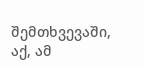შემთხვევაში, აქ, ამ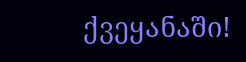ქვეყანაში!